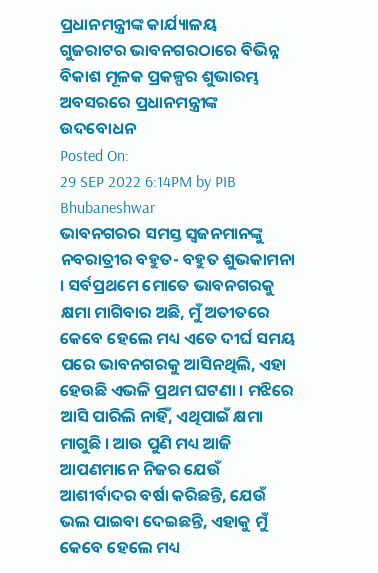ପ୍ରଧାନମନ୍ତ୍ରୀଙ୍କ କାର୍ଯ୍ୟାଳୟ
ଗୁଜରାଟର ଭାବନଗରଠାରେ ବିଭିନ୍ନ ବିକାଶ ମୂଳକ ପ୍ରକଳ୍ପର ଶୁଭାରମ୍ଭ ଅବସରରେ ପ୍ରଧାନମନ୍ତ୍ରୀଙ୍କ ଉଦବୋଧନ
Posted On:
29 SEP 2022 6:14PM by PIB Bhubaneshwar
ଭାବନଗରର ସମସ୍ତ ସ୍ୱଜନମାନଙ୍କୁ ନବରାତ୍ରୀର ବହୁତ- ବହୁତ ଶୁଭକାମନା । ସର୍ବପ୍ରଥମେ ମୋତେ ଭାବନଗରକୁ କ୍ଷମା ମାଗିବାର ଅଛି, ମୁଁ ଅତୀତରେ କେବେ ହେଲେ ମଧ୍ୟ ଏତେ ଦୀର୍ଘ ସମୟ ପରେ ଭାବନଗରକୁ ଆସିନଥିଲି, ଏହା ହେଉଛି ଏଭଳି ପ୍ରଥମ ଘଟଣା । ମଝିରେ ଆସି ପାରିଲି ନାହିଁ, ଏଥିପାଇଁ କ୍ଷମା ମାଗୁଛି । ଆଉ ପୁଣି ମଧ୍ୟ ଆଜି ଆପଣମାନେ ନିଜର ଯେଉଁ ଆଶୀର୍ବାଦର ବର୍ଷା କରିଛନ୍ତି, ଯେଉଁ ଭଲ ପାଇବା ଦେଇଛନ୍ତି, ଏହାକୁ ମୁଁ କେବେ ହେଲେ ମଧ୍ୟ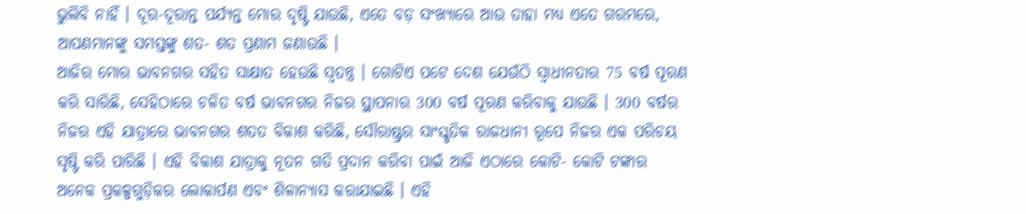ଭୁଲିବି ନାହିଁ । ଦୂର-ଦୂରାନ୍ତ ପର୍ଯ୍ୟନ୍ତ ମୋର ଦୃଷ୍ଟି ଯାଉଛି, ଏତେ ବଡ଼ ସଂଖ୍ୟାରେ ଆଉ ତାହା ମଧ୍ୟ ଏତେ ଗରମରେ, ଆପଣମାନଙ୍କୁ ସମସ୍ତଙ୍କୁ ଶତ- ଶତ ପ୍ରଣାମ ଜଣାଉଛି ।
ଆଜିର ମୋର ଭାବନଗର ସହିତ ସାକ୍ଷାତ ହେଉଛି ସ୍ୱତନ୍ତ୍ର । ଗୋଟିଏ ପଟେ ଦେଶ ଯେଉଁଠି ସ୍ୱାଧୀନତାର 75 ବର୍ଷ ପୂରଣ କରି ସାରିଛି, ସେହିଠାରେ ଚଳିତ ବର୍ଷ ଭାବନଗର ନିଜର ସ୍ଥାପନାର 300 ବର୍ଷ ପୂରଣ କରିବାକୁ ଯାଉଛି । 300 ବର୍ଷର ନିଜର ଏହି ଯାତ୍ରାରେ ଭାବନଗର ଶତତ ବିକାଶ କରିଛି, ସୌରାଷ୍ଟ୍ରର ସାଂସ୍କୃତିକ ରାଜଧାନୀ ରୂପେ ନିଜର ଏକ ପରିଚୟ ସୃଷ୍ଟି କରି ପାରିଛି । ଏହି ବିକାଶ ଯାତ୍ରାକୁ ନୂତନ ଗତି ପ୍ରଦାନ କରିବା ପାଇଁ ଆଜି ଏଠାରେ କୋଟି- କୋଟି ଟଙ୍କାର ଅନେକ ପ୍ରକଳ୍ପଗୁଡ଼ିକର ଲୋକାର୍ପଣ ଏବଂ ଶିଳାନ୍ୟାସ କରାଯାଇଛି । ଏହି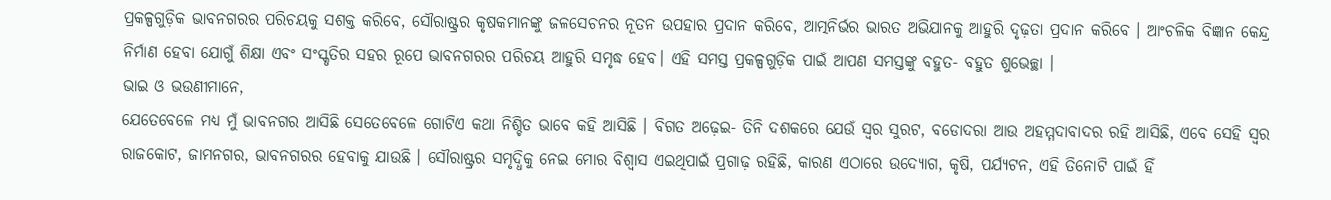ପ୍ରକଳ୍ପଗୁଡ଼ିକ ଭାବନଗରର ପରିଚୟକୁ ସଶକ୍ତ କରିବେ, ସୌରାଷ୍ଟ୍ରର କୃଷକମାନଙ୍କୁ ଜଳସେଚନର ନୂତନ ଉପହାର ପ୍ରଦାନ କରିବେ, ଆତ୍ମନିର୍ଭର ଭାରତ ଅଭିଯାନକୁ ଆହୁରି ଦୃଢ଼ତା ପ୍ରଦାନ କରିବେ । ଆଂଚଳିକ ବିଜ୍ଞାନ କେନ୍ଦ୍ର ନିର୍ମାଣ ହେବା ଯୋଗୁଁ ଶିକ୍ଷା ଏବଂ ସଂସ୍କୃତିର ସହର ରୂପେ ଭାବନଗରର ପରିଚୟ ଆହୁରି ସମୃଦ୍ଧ ହେବ। ଏହି ସମସ୍ତ ପ୍ରକଳ୍ପଗୁଡ଼ିକ ପାଇଁ ଆପଣ ସମସ୍ତଙ୍କୁ ବହୁତ- ବହୁତ ଶୁଭେଚ୍ଛା ।
ଭାଇ ଓ ଭଉଣୀମାନେ,
ଯେତେବେଳେ ମଧ୍ୟ ମୁଁ ଭାବନଗର ଆସିଛି ସେତେବେଳେ ଗୋଟିଏ କଥା ନିଶ୍ଚିତ ଭାବେ କହି ଆସିଛି । ବିଗତ ଅଢ଼େଇ- ତିନି ଦଶକରେ ଯେଉଁ ସ୍ୱର ସୁରଟ, ବଡୋଦରା ଆଉ ଅହମ୍ମଦାବାଦର ରହି ଆସିଛି, ଏବେ ସେହି ସ୍ୱର ରାଜକୋଟ, ଜାମନଗର, ଭାବନଗରର ହେବାକୁ ଯାଉଛି । ସୌରାଷ୍ଟ୍ରର ସମୃଦ୍ଧିକୁ ନେଇ ମୋର ବିଶ୍ୱାସ ଏଇଥିପାଇଁ ପ୍ରଗାଢ଼ ରହିଛି, କାରଣ ଏଠାରେ ଉଦ୍ୟୋଗ, କୃଷି, ପର୍ଯ୍ୟଟନ, ଏହି ତିନୋଟି ପାଇଁ ହିଁ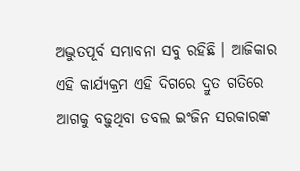ଅଦ୍ଭୁତପୂର୍ବ ସମ୍ଭାବନା ସବୁ ରହିଛି । ଆଜିକାର ଏହି କାର୍ଯ୍ୟକ୍ରମ ଏହି ଦିଗରେ ଦ୍ରୁତ ଗତିରେ ଆଗକୁ ବଢ଼ୁଥିବା ଡବଲ ଇଂଜିନ ସରକାରଙ୍କ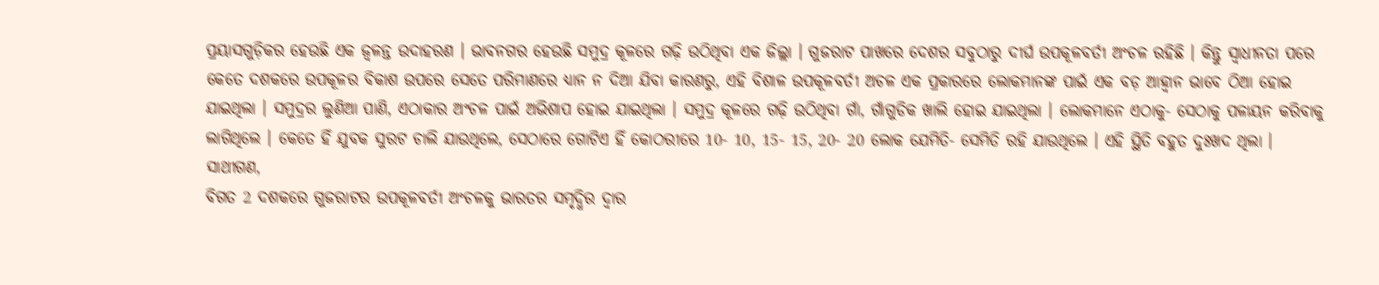ପ୍ରୟାସଗୁଡ଼ିକର ହେଉଛି ଏକ ଜ୍ୱଳନ୍ତ ଉଦାହରଣ । ଭାବନଗର ହେଉଛି ସମୁଦ୍ର କୂଳରେ ଗଢ଼ି ଉଠିଥିବା ଏକ ଜିଲ୍ଲା । ଗୁଜରାଟ ପାଖରେ ଦେଶର ସବୁଠାରୁ ଦୀର୍ଘ ଉପକୂଳବର୍ତୀ ଅଂଚଳ ରହିଛି । କିନ୍ତୁ ସ୍ୱାଧୀନତା ପରେ କେତେ ଦଶକରେ ଉପକୂଳର ବିକାଶ ଉପରେ ସେତେ ପରିମାଣରେ ଧ୍ୟାନ ନ ଦିଆ ଯିବା କାରଣରୁ, ଏହି ବିଶାଳ ଉପକୂଳବର୍ତୀ ଅଚଳ ଏକ ପ୍ରକାରରେ ଲୋକମାନଙ୍କ ପାଇଁ ଏକ ବଡ଼ ଆହ୍ୱାନ ଭାବେ ଠିଆ ହୋଇ ଯାଇଥିଲା । ସମୁଦ୍ରର ଲୁଣିଆ ପାଣି, ଏଠାକାର ଅଂଚଳ ପାଇଁ ଅଭିଶାପ ହୋଇ ଯାଇଥିଲା । ସମୁଦ୍ର କୂଳରେ ଗଢ଼ି ଉଠିଥିବା ଗାଁ, ଗାଁଗୁଡିକ ଖାଲି ହୋଇ ଯାଇଥିଲା । ଲୋକମାନେ ଏଠାକୁ- ସେଠାକୁ ପଳାୟନ କରିବାକୁ ଲାଗିଥିଲେ । କେତେ ହିଁ ଯୁବକ ସୁରଟ ଚାଲି ଯାଉଥିଲେ, ସେଠାରେ ଗୋଟିଏ ହିଁ କୋଠରୀରେ 10- 10, 15- 15, 20- 20 ଲୋକ ଯେମିତି- ସେମିତି ରହି ଯାଉଥିଲେ । ଏହି ସ୍ଥିତି ବହୁତ ଦୁଃଖଦ ଥିଲା ।
ସାଥୀଗଣ,
ବିଗତ 2 ଦଶକରେ ଗୁଜରାଟର ଉପକୂଳବର୍ତୀ ଅଂଚଳକୁ ଭାରତର ସମୃଦ୍ଧିର ଦ୍ୱାର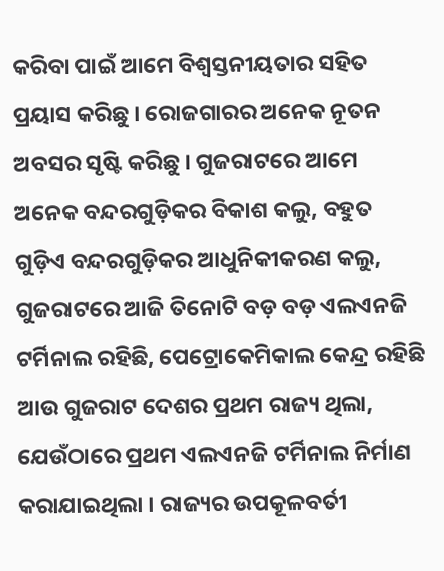କରିବା ପାଇଁ ଆମେ ବିଶ୍ୱସ୍ତନୀୟତାର ସହିତ ପ୍ରୟାସ କରିଛୁ । ରୋଜଗାରର ଅନେକ ନୂତନ ଅବସର ସୃଷ୍ଟି କରିଛୁ । ଗୁଜରାଟରେ ଆମେ ଅନେକ ବନ୍ଦରଗୁଡ଼ିକର ବିକାଶ କଲୁ, ବହୁତ ଗୁଡ଼ିଏ ବନ୍ଦରଗୁଡ଼ିକର ଆଧୁନିକୀକରଣ କଲୁ, ଗୁଜରାଟରେ ଆଜି ତିନୋଟି ବଡ଼ ବଡ଼ ଏଲଏନଜି ଟର୍ମିନାଲ ରହିଛି, ପେଟ୍ରୋକେମିକାଲ କେନ୍ଦ୍ର ରହିଛି ଆଉ ଗୁଜରାଟ ଦେଶର ପ୍ରଥମ ରାଜ୍ୟ ଥିଲା, ଯେଉଁଠାରେ ପ୍ରଥମ ଏଲଏନଜି ଟର୍ମିନାଲ ନିର୍ମାଣ କରାଯାଇଥିଲା । ରାଜ୍ୟର ଉପକୂଳବର୍ତୀ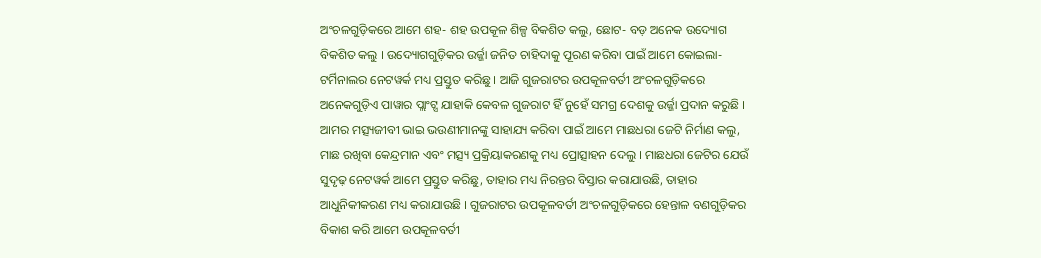ଅଂଚଳଗୁଡ଼ିକରେ ଆମେ ଶହ- ଶହ ଉପକୂଳ ଶିଳ୍ପ ବିକଶିତ କଲୁ, ଛୋଟ- ବଡ଼ ଅନେକ ଉଦ୍ୟୋଗ ବିକଶିତ କଲୁ । ଉଦ୍ୟୋଗଗୁଡ଼ିକର ଉର୍ଜ୍ଜା ଜନିତ ଚାହିଦାକୁ ପୂରଣ କରିବା ପାଇଁ ଆମେ କୋଇଲା- ଟର୍ମିନାଲର ନେଟୱର୍କ ମଧ୍ୟ ପ୍ରସ୍ତୁତ କରିଛୁ । ଆଜି ଗୁଜରାଟର ଉପକୂଳବର୍ତୀ ଅଂଚଳଗୁଡ଼ିକରେ ଅନେକଗୁଡ଼ିଏ ପାୱାର ପ୍ଲାଂଟ୍ସ ଯାହାକି କେବଳ ଗୁଜରାଟ ହିଁ ନୁହେଁ ସମଗ୍ର ଦେଶକୁ ଉର୍ଜ୍ଜା ପ୍ରଦାନ କରୁଛି । ଆମର ମତ୍ସ୍ୟଜୀବୀ ଭାଇ ଭଉଣୀମାନଙ୍କୁ ସାହାଯ୍ୟ କରିବା ପାଇଁ ଆମେ ମାଛଧରା ଜେଟି ନିର୍ମାଣ କଲୁ, ମାଛ ରଖିବା କେନ୍ଦ୍ରମାନ ଏବଂ ମତ୍ସ୍ୟ ପ୍ରକ୍ରିୟାକରଣକୁ ମଧ୍ୟ ପ୍ରୋତ୍ସାହନ ଦେଲୁ । ମାଛଧରା ଜେଟିର ଯେଉଁ ସୁଦୃଢ଼ ନେଟୱର୍କ ଆମେ ପ୍ରସ୍ତୁତ କରିଛୁ, ତାହାର ମଧ୍ୟ ନିରନ୍ତର ବିସ୍ତାର କରାଯାଉଛି, ତାହାର ଆଧୁନିକୀକରଣ ମଧ୍ୟ କରାଯାଉଛି । ଗୁଜରାଟର ଉପକୂଳବର୍ତୀ ଅଂଚଳଗୁଡ଼ିକରେ ହେନ୍ତାଳ ବଣଗୁଡ଼ିକର ବିକାଶ କରି ଆମେ ଉପକୂଳବର୍ତୀ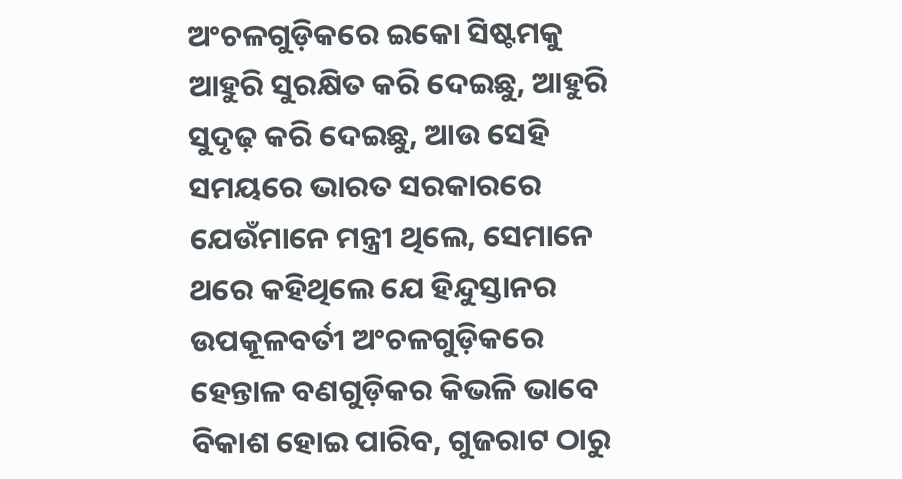ଅଂଚଳଗୁଡ଼ିକରେ ଇକୋ ସିଷ୍ଟମକୁ ଆହୁରି ସୁରକ୍ଷିତ କରି ଦେଇଛୁ, ଆହୁରି ସୁଦୃଢ଼ କରି ଦେଇଛୁ, ଆଉ ସେହି ସମୟରେ ଭାରତ ସରକାରରେ ଯେଉଁମାନେ ମନ୍ତ୍ରୀ ଥିଲେ, ସେମାନେ ଥରେ କହିଥିଲେ ଯେ ହିନ୍ଦୁସ୍ତାନର ଉପକୂଳବର୍ତୀ ଅଂଚଳଗୁଡ଼ିକରେ ହେନ୍ତାଳ ବଣଗୁଡ଼ିକର କିଭଳି ଭାବେ ବିକାଶ ହୋଇ ପାରିବ, ଗୁଜରାଟ ଠାରୁ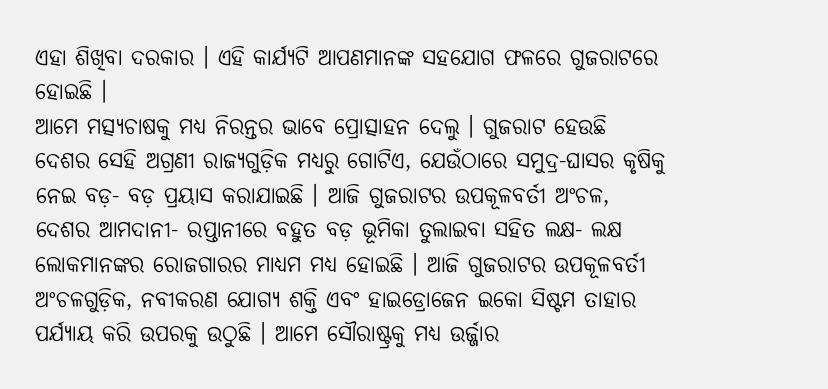ଏହା ଶିଖିବା ଦରକାର । ଏହି କାର୍ଯ୍ୟଟି ଆପଣମାନଙ୍କ ସହଯୋଗ ଫଳରେ ଗୁଜରାଟରେ ହୋଇଛି ।
ଆମେ ମତ୍ସ୍ୟଚାଷକୁ ମଧ୍ୟ ନିରନ୍ତର ଭାବେ ପ୍ରୋତ୍ସାହନ ଦେଲୁ । ଗୁଜରାଟ ହେଉଛି ଦେଶର ସେହି ଅଗ୍ରଣୀ ରାଜ୍ୟଗୁଡ଼ିକ ମଧ୍ୟରୁ ଗୋଟିଏ, ଯେଉଁଠାରେ ସମୁଦ୍ର-ଘାସର କୃଷିକୁ ନେଇ ବଡ଼- ବଡ଼ ପ୍ରୟାସ କରାଯାଇଛି । ଆଜି ଗୁଜରାଟର ଉପକୂଳବର୍ତୀ ଅଂଚଳ, ଦେଶର ଆମଦାନୀ- ରପ୍ତାନୀରେ ବହୁତ ବଡ଼ ଭୂମିକା ତୁଲାଇବା ସହିତ ଲକ୍ଷ- ଲକ୍ଷ ଲୋକମାନଙ୍କର ରୋଜଗାରର ମାଧ୍ୟମ ମଧ୍ୟ ହୋଇଛି । ଆଜି ଗୁଜରାଟର ଉପକୂଳବର୍ତୀ ଅଂଚଳଗୁଡ଼ିକ, ନବୀକରଣ ଯୋଗ୍ୟ ଶକ୍ତି ଏବଂ ହାଇଡ୍ରୋଜେନ ଇକୋ ସିଷ୍ଟମ ତାହାର ପର୍ଯ୍ୟାୟ କରି ଉପରକୁ ଉଠୁଛି । ଆମେ ସୌରାଷ୍ଟ୍ରକୁ ମଧ୍ୟ ଉର୍ଜ୍ଜାର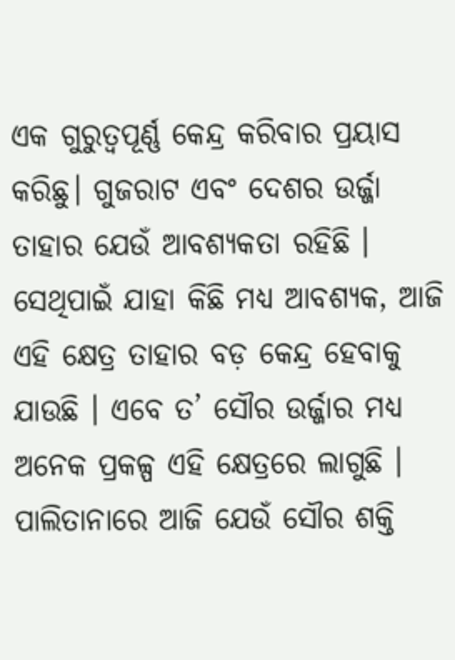ଏକ ଗୁରୁତ୍ୱପୂର୍ଣ୍ଣ କେନ୍ଦ୍ର କରିବାର ପ୍ରୟାସ କରିଛୁ। ଗୁଜରାଟ ଏବଂ ଦେଶର ଉର୍ଜ୍ଜା ତାହାର ଯେଉଁ ଆବଶ୍ୟକତା ରହିଛି । ସେଥିପାଇଁ ଯାହା କିଛି ମଧ୍ୟ ଆବଶ୍ୟକ, ଆଜି ଏହି କ୍ଷେତ୍ର ତାହାର ବଡ଼ କେନ୍ଦ୍ର ହେବାକୁ ଯାଉଛି । ଏବେ ତ’ ସୌର ଉର୍ଜ୍ଜାର ମଧ୍ୟ ଅନେକ ପ୍ରକଳ୍ପ ଏହି କ୍ଷେତ୍ରରେ ଲାଗୁଛି । ପାଲିତାନାରେ ଆଜି ଯେଉଁ ସୌର ଶକ୍ତି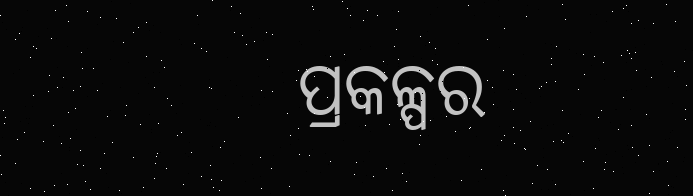ପ୍ରକଳ୍ପର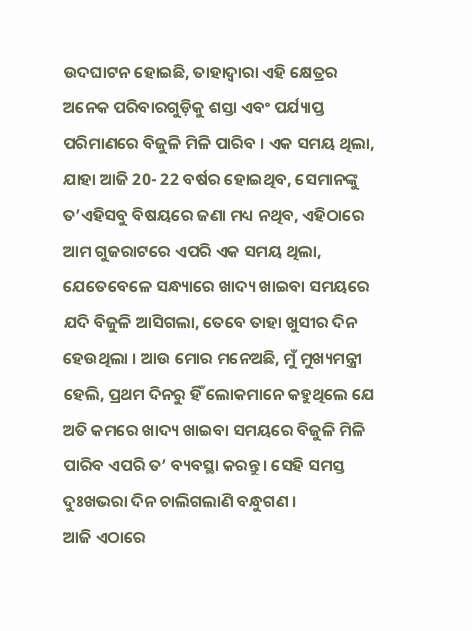ଉଦଘାଟନ ହୋଇଛି, ତାହାଦ୍ୱାରା ଏହି କ୍ଷେତ୍ରର ଅନେକ ପରିବାରଗୁଡ଼ିକୁ ଶସ୍ତା ଏବଂ ପର୍ଯ୍ୟାପ୍ତ ପରିମାଣରେ ବିଜୁଳି ମିଳି ପାରିବ । ଏକ ସମୟ ଥିଲା, ଯାହା ଆଜି 20- 22 ବର୍ଷର ହୋଇଥିବ, ସେମାନଙ୍କୁ ତ’ଏହିସବୁ ବିଷୟରେ ଜଣା ମଧ୍ୟ ନଥିବ, ଏହିଠାରେ ଆମ ଗୁଜରାଟରେ ଏପରି ଏକ ସମୟ ଥିଲା, ଯେତେବେଳେ ସନ୍ଧ୍ୟାରେ ଖାଦ୍ୟ ଖାଇବା ସମୟରେ ଯଦି ବିଜୁଳି ଆସିଗଲା, ତେବେ ତାହା ଖୁସୀର ଦିନ ହେଉଥିଲା । ଆଉ ମୋର ମନେଅଛି, ମୁଁ ମୁଖ୍ୟମନ୍ତ୍ରୀ ହେଲି, ପ୍ରଥମ ଦିନରୁ ହିଁ ଲୋକମାନେ କହୁଥିଲେ ଯେ ଅତି କମରେ ଖାଦ୍ୟ ଖାଇବା ସମୟରେ ବିଜୁଳି ମିଳି ପାରିବ ଏପରି ତ’ ବ୍ୟବସ୍ଥା କରନ୍ତୁ। ସେହି ସମସ୍ତ ଦୁଃଖଭରା ଦିନ ଚାଲିଗଲାଣି ବନ୍ଧୁଗଣ ।
ଆଜି ଏଠାରେ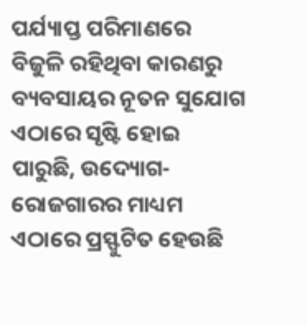ପର୍ଯ୍ୟାପ୍ତ ପରିମାଣରେ ବିଜୁଳି ରହିଥିବା କାରଣରୁ ବ୍ୟବସାୟର ନୂତନ ସୁଯୋଗ ଏଠାରେ ସୃଷ୍ଟି ହୋଇ ପାରୁଛି, ଉଦ୍ୟୋଗ- ରୋଜଗାରର ମାଧ୍ୟମ ଏଠାରେ ପ୍ରସ୍ଫୁଟିତ ହେଉଛି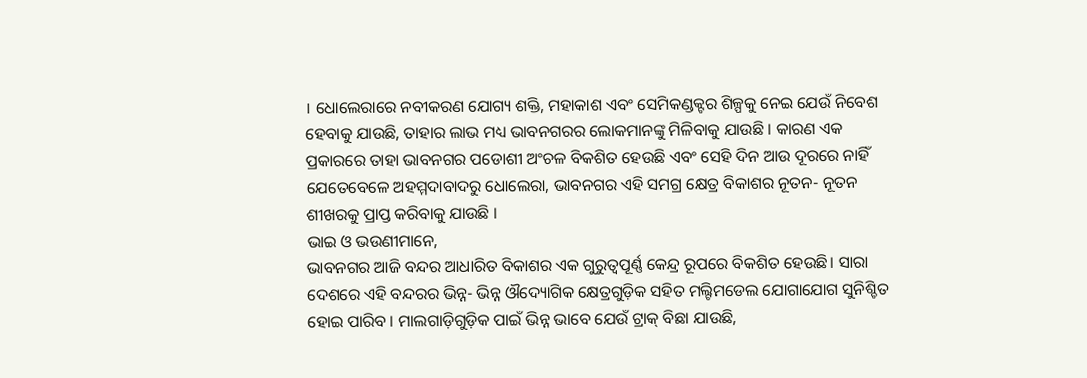। ଧୋଲେରାରେ ନବୀକରଣ ଯୋଗ୍ୟ ଶକ୍ତି, ମହାକାଶ ଏବଂ ସେମିକଣ୍ଡକ୍ଟର ଶିଳ୍ପକୁ ନେଇ ଯେଉଁ ନିବେଶ ହେବାକୁ ଯାଉଛି, ତାହାର ଲାଭ ମଧ୍ୟ ଭାବନଗରର ଲୋକମାନଙ୍କୁ ମିଳିବାକୁ ଯାଉଛି । କାରଣ ଏକ ପ୍ରକାରରେ ତାହା ଭାବନଗର ପଡୋଶୀ ଅଂଚଳ ବିକଶିତ ହେଉଛି ଏବଂ ସେହି ଦିନ ଆଉ ଦୂରରେ ନାହିଁ ଯେତେବେଳେ ଅହମ୍ମଦାବାଦରୁ ଧୋଲେରା, ଭାବନଗର ଏହି ସମଗ୍ର କ୍ଷେତ୍ର ବିକାଶର ନୂତନ- ନୂତନ ଶୀଖରକୁ ପ୍ରାପ୍ତ କରିବାକୁ ଯାଉଛି ।
ଭାଇ ଓ ଭଉଣୀମାନେ,
ଭାବନଗର ଆଜି ବନ୍ଦର ଆଧାରିତ ବିକାଶର ଏକ ଗୁରୁତ୍ୱପୂର୍ଣ୍ଣ କେନ୍ଦ୍ର ରୂପରେ ବିକଶିତ ହେଉଛି। ସାରା ଦେଶରେ ଏହି ବନ୍ଦରର ଭିନ୍ନ- ଭିନ୍ନ ଔଦ୍ୟୋଗିକ କ୍ଷେତ୍ରଗୁଡ଼ିକ ସହିତ ମଲ୍ଟିମଡେଲ ଯୋଗାଯୋଗ ସୁନିଶ୍ଚିତ ହୋଇ ପାରିବ । ମାଲଗାଡ଼ିଗୁଡ଼ିକ ପାଇଁ ଭିନ୍ନ ଭାବେ ଯେଉଁ ଟ୍ରାକ୍ ବିଛା ଯାଉଛି,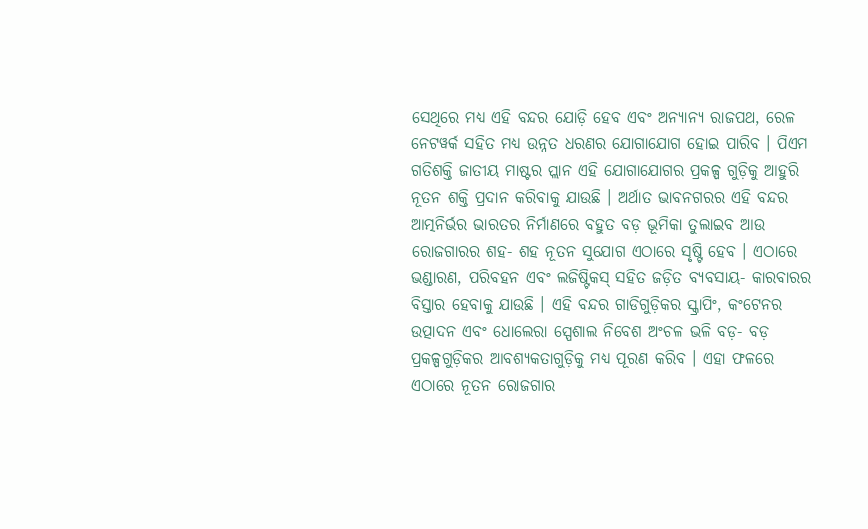ସେଥିରେ ମଧ୍ୟ ଏହି ବନ୍ଦର ଯୋଡ଼ି ହେବ ଏବଂ ଅନ୍ୟାନ୍ୟ ରାଜପଥ, ରେଳ ନେଟୱର୍କ ସହିତ ମଧ୍ୟ ଉନ୍ନତ ଧରଣର ଯୋଗାଯୋଗ ହୋଇ ପାରିବ । ପିଏମ ଗତିଶକ୍ତି ଜାତୀୟ ମାଷ୍ଟର ପ୍ଲାନ ଏହି ଯୋଗାଯୋଗର ପ୍ରକଳ୍ପ ଗୁଡ଼ିକୁ ଆହୁରି ନୂତନ ଶକ୍ତି ପ୍ରଦାନ କରିବାକୁ ଯାଉଛି । ଅର୍ଥାତ ଭାବନଗରର ଏହି ବନ୍ଦର ଆତ୍ମନିର୍ଭର ଭାରତର ନିର୍ମାଣରେ ବହୁତ ବଡ଼ ଭୂମିକା ତୁଲାଇବ ଆଉ ରୋଜଗାରର ଶହ- ଶହ ନୂତନ ସୁଯୋଗ ଏଠାରେ ସୃଷ୍ଟି ହେବ । ଏଠାରେ ଭଣ୍ଡାରଣ, ପରିବହନ ଏବଂ ଲଜିଷ୍ଟିକସ୍ ସହିତ ଜଡ଼ିତ ବ୍ୟବସାୟ- କାରବାରର ବିସ୍ତାର ହେବାକୁ ଯାଉଛି । ଏହି ବନ୍ଦର ଗାଡିଗୁଡ଼ିକର ସ୍କ୍ରାପିଂ, କଂଟେନର ଉତ୍ପାଦନ ଏବଂ ଧୋଲେରା ସ୍ପେଶାଲ ନିବେଶ ଅଂଚଳ ଭଳି ବଡ଼- ବଡ଼ ପ୍ରକଳ୍ପଗୁଡ଼ିକର ଆବଶ୍ୟକତାଗୁଡ଼ିକୁ ମଧ୍ୟ ପୂରଣ କରିବ । ଏହା ଫଳରେ ଏଠାରେ ନୂତନ ରୋଜଗାର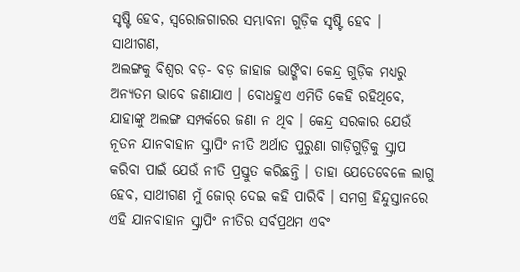ସୃଷ୍ଟି ହେବ, ସ୍ୱରୋଜଗାରର ସମ୍ଭାବନା ଗୁଡ଼ିକ ସୃଷ୍ଟି ହେବ ।
ସାଥୀଗଣ,
ଅଲଙ୍ଗକୁ ବିଶ୍ୱର ବଡ଼- ବଡ଼ ଜାହାଜ ଭାଙ୍ଗିବା କେନ୍ଦ୍ର ଗୁଡ଼ିକ ମଧ୍ୟରୁ ଅନ୍ୟତମ ଭାବେ ଜଣାଯାଏ । ବୋଧହୁଏ ଏମିତି କେହି ରହିଥିବେ, ଯାହାଙ୍କୁ ଅଲଙ୍ଗ ସମ୍ପର୍କରେ ଜଣା ନ ଥିବ । କେନ୍ଦ୍ର ସରକାର ଯେଉଁ ନୂତନ ଯାନବାହାନ ସ୍କ୍ରାପିଂ ନୀତି ଅର୍ଥାତ ପୁରୁଣା ଗାଡ଼ିଗୁଡ଼ିକୁ ସ୍କ୍ରାପ କରିବା ପାଇଁ ଯେଉଁ ନୀତି ପ୍ରସ୍ତୁତ କରିଛନ୍ତି । ତାହା ଯେତେବେଳେ ଲାଗୁ ହେବ, ସାଥୀଗଣ ମୁଁ ଜୋର୍ ଦେଇ କହି ପାରିବି । ସମଗ୍ର ହିନ୍ଦୁସ୍ତାନରେ ଏହି ଯାନବାହାନ ସ୍କ୍ରାପିଂ ନୀତିର ସର୍ବପ୍ରଥମ ଏବଂ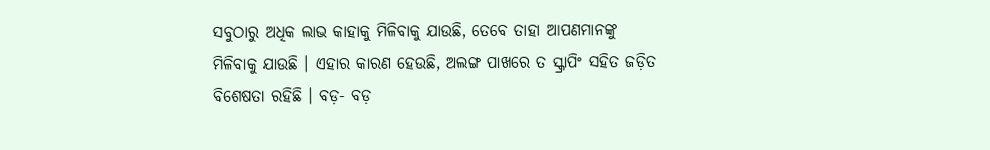ସବୁଠାରୁ ଅଧିକ ଲାଭ କାହାକୁ ମିଳିବାକୁ ଯାଉଛି, ତେବେ ତାହା ଆପଣମାନଙ୍କୁ ମିଳିବାକୁ ଯାଉଛି । ଏହାର କାରଣ ହେଉଛି, ଅଲଙ୍ଗ ପାଖରେ ତ ସ୍କ୍ରାପିଂ ସହିତ ଜଡ଼ିତ ବିଶେଷତା ରହିଛି । ବଡ଼- ବଡ଼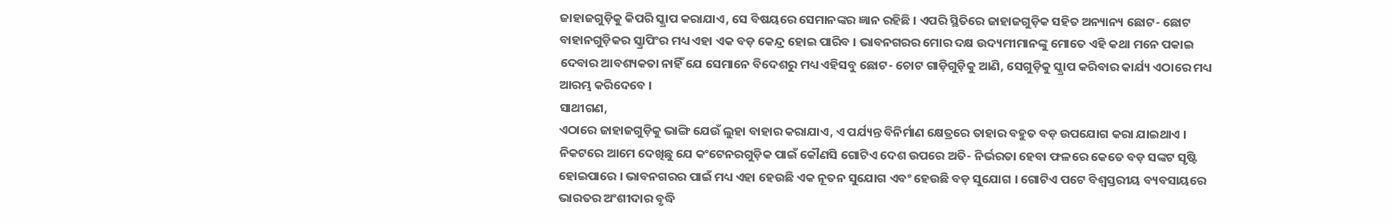ଜାହାଜଗୁଡ଼ିକୁ କିପରି ସ୍କ୍ରାପ କରାଯାଏ, ସେ ବିଷୟରେ ସେମାନଙ୍କର ଜ୍ଞାନ ରହିଛି । ଏପରି ସ୍ଥିତିରେ ଜାହାଜଗୁଡ଼ିକ ସହିତ ଅନ୍ୟାନ୍ୟ ଛୋଟ- ଛୋଟ ବାହାନଗୁଡ଼ିକର ସ୍କ୍ରାପିଂର ମଧ୍ୟ ଏହା ଏକ ବଡ଼ କେନ୍ଦ୍ର ହୋଇ ପାରିବ । ଭାବନଗରର ମୋର ଦକ୍ଷ ଉଦ୍ୟମୀମାନଙ୍କୁ ମୋତେ ଏହି କଥା ମନେ ପକାଇ ଦେବାର ଆବଶ୍ୟକତା ନାହିଁ ଯେ ସେମାନେ ବିଦେଶରୁ ମଧ୍ୟ ଏହିସବୁ ଛୋଟ- ଚୋଟ ଗାଡ଼ିଗୁଡ଼ିକୁ ଆଣି, ସେଗୁଡ଼ିକୁ ସ୍କ୍ରାପ କରିବାର କାର୍ଯ୍ୟ ଏଠାରେ ମଧ୍ୟ ଆରମ୍ଭ କରିଦେବେ ।
ସାଥୀଗଣ,
ଏଠାରେ ଜାହାଜଗୁଡ଼ିକୁ ଭାଙ୍ଗି ଯେଉଁ ଲୁହା ବାହାର କରାଯାଏ, ଏ ପର୍ଯ୍ୟନ୍ତ ବିନିର୍ମାଣ କ୍ଷେତ୍ରରେ ତାହାର ବହୁତ ବଡ଼ ଉପଯୋଗ କରା ଯାଇଥାଏ । ନିକଟରେ ଆମେ ଦେଖିଛୁ ଯେ କଂଟେନରଗୁଡ଼ିକ ପାଇଁ କୌଣସି ଗୋଟିଏ ଦେଶ ଉପରେ ଅତି- ନିର୍ଭରତା ହେବା ଫଳରେ କେତେ ବଡ଼ ସଙ୍କଟ ସୃଷ୍ଟି ହୋଇପାରେ । ଭାବନଗରର ପାଇଁ ମଧ୍ୟ ଏହା ହେଉଛି ଏକ ନୂତନ ସୁଯୋଗ ଏବଂ ହେଉଛି ବଡ଼ ସୁଯୋଗ । ଗୋଟିଏ ପଟେ ବିଶ୍ୱସ୍ତରୀୟ ବ୍ୟବସାୟରେ ଭାରତର ଅଂଶୀଦାର ବୃଦ୍ଧି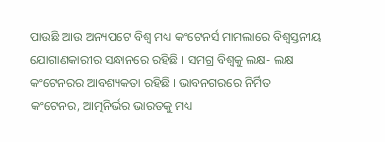ପାଉଛି ଆଉ ଅନ୍ୟପଟେ ବିଶ୍ୱ ମଧ୍ୟ କଂଟେନର୍ସ ମାମଲାରେ ବିଶ୍ୱସ୍ତନୀୟ ଯୋଗାଣକାରୀର ସନ୍ଧାନରେ ରହିଛି । ସମଗ୍ର ବିଶ୍ୱକୁ ଲକ୍ଷ- ଲକ୍ଷ କଂଟେନରର ଆବଶ୍ୟକତା ରହିଛି । ଭାବନଗରରେ ନିର୍ମିତ କଂଟେନର, ଆତ୍ମନିର୍ଭର ଭାରତକୁ ମଧ୍ୟ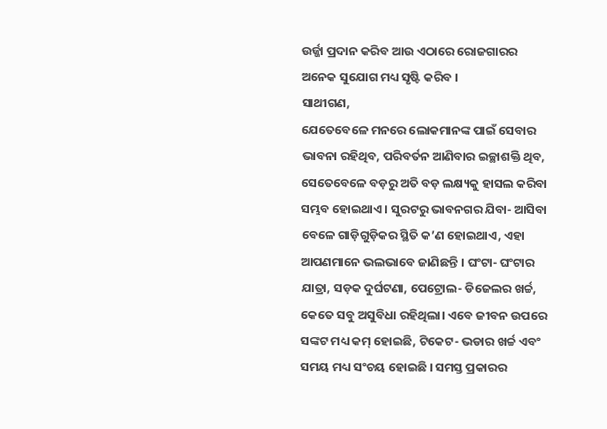ଉର୍ଜ୍ଜା ପ୍ରଦାନ କରିବ ଆଉ ଏଠାରେ ରୋଜଗାରର ଅନେକ ସୁଯୋଗ ମଧ୍ୟ ସୃଷ୍ଟି କରିବ ।
ସାଥୀଗଣ,
ଯେତେବେଳେ ମନରେ ଲୋକମାନଙ୍କ ପାଇଁ ସେବାର ଭାବନା ରହିଥିବ, ପରିବର୍ତନ ଆଣିବାର ଇଚ୍ଛାଶକ୍ତି ଥିବ, ସେତେବେଳେ ବଡ଼ରୁ ଅତି ବଡ଼ ଲକ୍ଷ୍ୟକୁ ହାସଲ କରିବା ସମ୍ଭବ ହୋଇଥାଏ । ସୁରଟରୁ ଭାବନଗର ଯିବା- ଆସିବା ବେଳେ ଗାଡ଼ିଗୁଡ଼ିକର ସ୍ଥିତି କ’ଣ ହୋଇଥାଏ, ଏହା ଆପଣମାନେ ଭଲଭାବେ ଜାଣିଛନ୍ତି । ଘଂଟା- ଘଂଟାର ଯାତ୍ରା, ସଡ଼କ ଦୁର୍ଘଟଣା, ପେଟ୍ରୋଲ- ଡିଜେଲର ଖର୍ଚ୍ଚ, କେତେ ସବୁ ଅସୁବିଧା ରହିଥିଲା। ଏବେ ଜୀବନ ଉପରେ ସଙ୍କଟ ମଧ୍ୟ କମ୍ ହୋଇଛି, ଟିକେଟ- ଭଡାର ଖର୍ଚ୍ଚ ଏବଂ ସମୟ ମଧ୍ୟ ସଂଚୟ ହୋଇଛି । ସମସ୍ତ ପ୍ରକାରର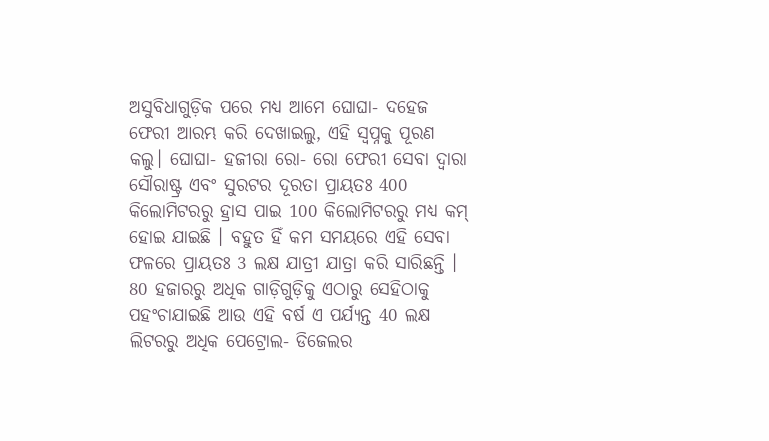ଅସୁବିଧାଗୁଡ଼ିକ ପରେ ମଧ୍ୟ ଆମେ ଘୋଘା- ଦହେଜ ଫେରୀ ଆରମ୍ଭ କରି ଦେଖାଇଲୁ, ଏହି ସ୍ୱପ୍ନକୁ ପୂରଣ କଲୁ। ଘୋଘା- ହଜୀରା ରୋ- ରୋ ଫେରୀ ସେବା ଦ୍ୱାରା ସୌରାଷ୍ଟ୍ର ଏବଂ ସୁରଟର ଦୂରତା ପ୍ରାୟତଃ 400 କିଲୋମିଟରରୁ ହ୍ରାସ ପାଇ 100 କିଲୋମିଟରରୁ ମଧ୍ୟ କମ୍ ହୋଇ ଯାଇଛି । ବହୁତ ହିଁ କମ ସମୟରେ ଏହି ସେବା ଫଳରେ ପ୍ରାୟତଃ 3 ଲକ୍ଷ ଯାତ୍ରୀ ଯାତ୍ରା କରି ସାରିଛନ୍ତି । 80 ହଜାରରୁ ଅଧିକ ଗାଡ଼ିଗୁଡ଼ିକୁ ଏଠାରୁ ସେହିଠାକୁ ପହଂଚାଯାଇଛି ଆଉ ଏହି ବର୍ଷ ଏ ପର୍ଯ୍ୟନ୍ତ 40 ଲକ୍ଷ ଲିଟରରୁ ଅଧିକ ପେଟ୍ରୋଲ- ଡିଜେଲର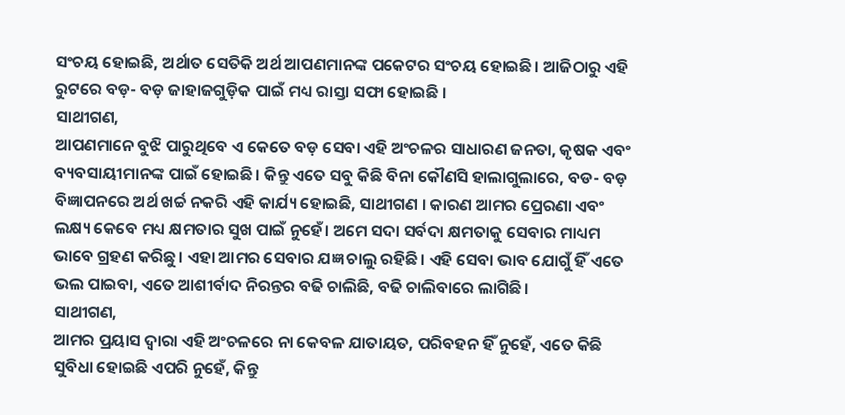ସଂଚୟ ହୋଇଛି, ଅର୍ଥାତ ସେତିକି ଅର୍ଥ ଆପଣମାନଙ୍କ ପକେଟର ସଂଚୟ ହୋଇଛି। ଆଜିଠାରୁ ଏହି ରୁଟରେ ବଡ଼- ବଡ଼ ଜାହାଜଗୁଡ଼ିକ ପାଇଁ ମଧ୍ୟ ରାସ୍ତା ସଫା ହୋଇଛି ।
ସାଥୀଗଣ,
ଆପଣମାନେ ବୁଝି ପାରୁଥିବେ ଏ କେତେ ବଡ଼ ସେବା ଏହି ଅଂଚଳର ସାଧାରଣ ଜନତା, କୃଷକ ଏବଂ ବ୍ୟବସାୟୀମାନଙ୍କ ପାଇଁ ହୋଇଛି। କିନ୍ତୁ ଏତେ ସବୁ କିଛି ବିନା କୌଣସି ହାଲାଗୁଲାରେ, ବଡ- ବଡ଼ ବିଜ୍ଞାପନରେ ଅର୍ଥ ଖର୍ଚ୍ଚ ନକରି ଏହି କାର୍ଯ୍ୟ ହୋଇଛି, ସାଥୀଗଣ । କାରଣ ଆମର ପ୍ରେରଣା ଏବଂ ଲକ୍ଷ୍ୟ କେବେ ମଧ୍ୟ କ୍ଷମତାର ସୁଖ ପାଇଁ ନୁହେଁ। ଅମେ ସଦା ସର୍ବଦା କ୍ଷମତାକୁ ସେବାର ମାଧ୍ୟମ ଭାବେ ଗ୍ରହଣ କରିଛୁ। ଏହା ଆମର ସେବାର ଯଜ୍ଞ ଚାଲୁ ରହିଛି। ଏହି ସେବା ଭାବ ଯୋଗୁଁ ହିଁ ଏତେ ଭଲ ପାଇବା, ଏତେ ଆଶୀର୍ବାଦ ନିରନ୍ତର ବଢି ଚାଲିଛି, ବଢି ଚାଲିବାରେ ଲାଗିଛି।
ସାଥୀଗଣ,
ଆମର ପ୍ରୟାସ ଦ୍ୱାରା ଏହି ଅଂଚଳରେ ନା କେବଳ ଯାତାୟତ, ପରିବହନ ହିଁ ନୁହେଁ, ଏତେ କିଛି ସୁବିଧା ହୋଇଛି ଏପରି ନୁହେଁ, କିନ୍ତୁ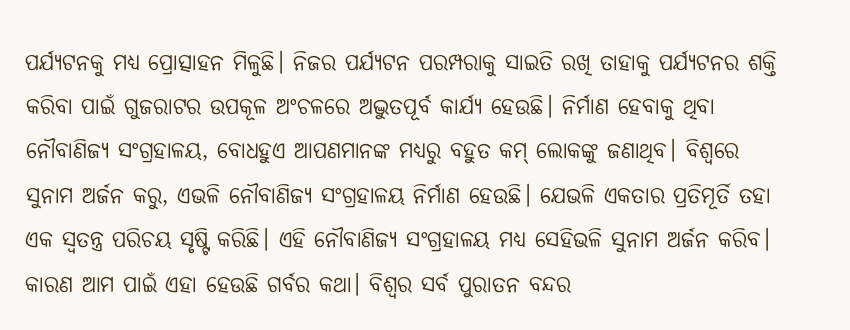ପର୍ଯ୍ୟଟନକୁ ମଧ୍ୟ ପ୍ରୋତ୍ସାହନ ମିଳୁଛି। ନିଜର ପର୍ଯ୍ୟଟନ ପରମ୍ପରାକୁ ସାଇତି ରଖି ତାହାକୁ ପର୍ଯ୍ୟଟନର ଶକ୍ତି କରିବା ପାଇଁ ଗୁଜରାଟର ଉପକୂଳ ଅଂଚଳରେ ଅଦ୍ଭୁତପୂର୍ବ କାର୍ଯ୍ୟ ହେଉଛି। ନିର୍ମାଣ ହେବାକୁ ଥିବା ନୌବାଣିଜ୍ୟ ସଂଗ୍ରହାଳୟ, ବୋଧହୁଏ ଆପଣମାନଙ୍କ ମଧ୍ୟରୁ ବହୁତ କମ୍ ଲୋକଙ୍କୁ ଜଣାଥିବ। ବିଶ୍ୱରେ ସୁନାମ ଅର୍ଜନ କରୁ, ଏଭଳି ନୌବାଣିଜ୍ୟ ସଂଗ୍ରହାଳୟ ନିର୍ମାଣ ହେଉଛି। ଯେଭଳି ଏକତାର ପ୍ରତିମୂର୍ତି ତହା ଏକ ସ୍ୱତନ୍ତ୍ର ପରିଚୟ ସୃଷ୍ଟି କରିଛି। ଏହି ନୌବାଣିଜ୍ୟ ସଂଗ୍ରହାଳୟ ମଧ୍ୟ ସେହିଭଳି ସୁନାମ ଅର୍ଜନ କରିବ। କାରଣ ଆମ ପାଇଁ ଏହା ହେଉଛି ଗର୍ବର କଥା। ବିଶ୍ୱର ସର୍ବ ପୁରାତନ ବନ୍ଦର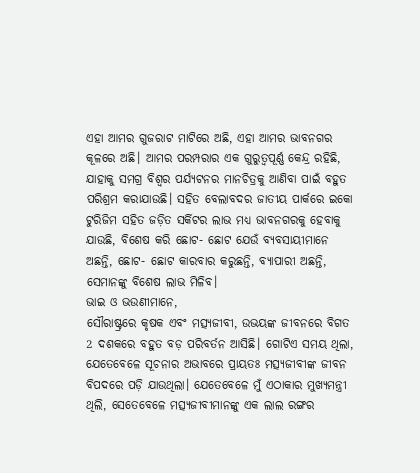ଏହା ଆମର ଗୁଜରାଟ ମାଟିରେ ଅଛି, ଏହା ଆମର ଭାବନଗର କୂଳରେ ଅଛି। ଆମର ପରମ୍ପରାର ଏକ ଗୁରୁତ୍ୱପୂର୍ଣ୍ଣ କେନ୍ଦ୍ର ରହିଛି, ଯାହାକୁ ସମଗ୍ର ବିଶ୍ୱର ପର୍ଯ୍ୟଟନର ମାନଚିତ୍ରକୁ ଆଣିବା ପାଇଁ ବହୁତ ପରିଶ୍ରମ କରାଯାଉଛି। ସହିତ ବେଲାବଦର ଜାତୀୟ ପାର୍କରେ ଇକୋ ଟୁରିଜିମ ସହିତ ଜଡ଼ିତ ସର୍କିଟର ଲାଭ ମଧ୍ୟ ଭାବନଗରକୁ ହେବାକୁ ଯାଉଛି, ବିଶେଷ କରି ଛୋଟ- ଛୋଟ ଯେଉଁ ବ୍ୟବସାୟୀମାନେ ଅଛନ୍ତି, ଛୋଟ- ଛୋଟ କାରବାର କରୁଛନ୍ତି, ବ୍ୟାପାରୀ ଅଛନ୍ତି, ସେମାନଙ୍କୁ ବିଶେଷ ଲାଭ ମିଳିବ।
ଭାଇ ଓ ଭଉଣୀମାନେ,
ସୌରାଷ୍ଟ୍ରରେ କୃଷକ ଏବଂ ମତ୍ସ୍ୟଜୀବୀ, ଉଭୟଙ୍କ ଜୀବନରେ ବିଗତ 2 ଦଶକରେ ବହୁତ ବଡ଼ ପରିବର୍ତନ ଆସିଛି। ଗୋଟିଏ ସମୟ ଥିଲା, ଯେତେବେଳେ ସୂଚନାର ଅଭାବରେ ପ୍ରାୟତଃ ମତ୍ସ୍ୟଜୀବୀଙ୍କ ଜୀବନ ବିପଦରେ ପଡ଼ି ଯାଉଥିଲା। ଯେତେବେଳେ ମୁଁ ଏଠାକାର ମୁଖ୍ୟମନ୍ତ୍ରୀ ଥିଲି, ସେତେବେଳେ ମତ୍ସ୍ୟଜୀବୀମାନଙ୍କୁ ଏକ ଲାଲ ରଙ୍ଗର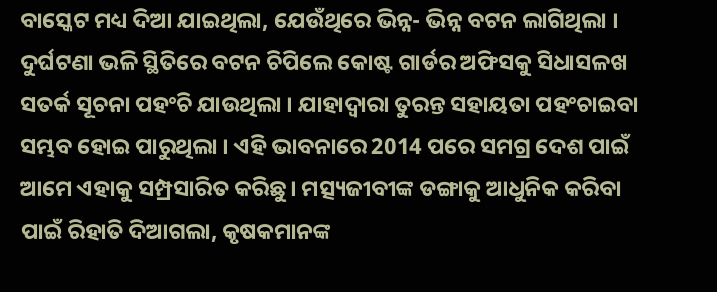ବାସ୍କେଟ ମଧ୍ୟ ଦିଆ ଯାଇଥିଲା, ଯେଉଁଥିରେ ଭିନ୍ନ- ଭିନ୍ନ ବଟନ ଲାଗିଥିଲା । ଦୁର୍ଘଟଣା ଭଳି ସ୍ଥିତିରେ ବଟନ ଚିପିଲେ କୋଷ୍ଟ ଗାର୍ଡର ଅଫିସକୁ ସିଧାସଳଖ ସତର୍କ ସୂଚନା ପହଂଚି ଯାଉଥିଲା । ଯାହାଦ୍ୱାରା ତୁରନ୍ତ ସହାୟତା ପହଂଚାଇବା ସମ୍ଭବ ହୋଇ ପାରୁଥିଲା । ଏହି ଭାବନାରେ 2014 ପରେ ସମଗ୍ର ଦେଶ ପାଇଁ ଆମେ ଏହାକୁ ସମ୍ପ୍ରସାରିତ କରିଛୁ। ମତ୍ସ୍ୟଜୀବୀଙ୍କ ଡଙ୍ଗାକୁ ଆଧୁନିକ କରିବା ପାଇଁ ରିହାତି ଦିଆଗଲା, କୃଷକମାନଙ୍କ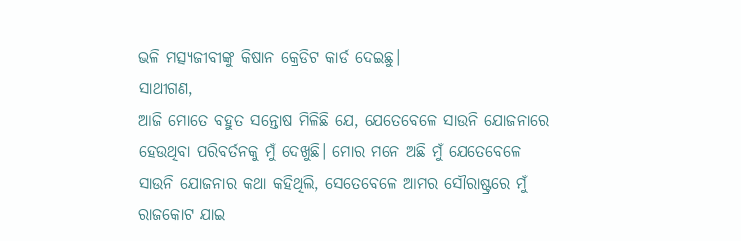ଭଳି ମତ୍ସ୍ୟଜୀବୀଙ୍କୁ କିଷାନ କ୍ରେଡିଟ କାର୍ଡ ଦେଇଛୁ।
ସାଥୀଗଣ,
ଆଜି ମୋତେ ବହୁତ ସନ୍ତୋଷ ମିଳିଛି ଯେ, ଯେତେବେଳେ ସାଉନି ଯୋଜନାରେ ହେଉଥିବା ପରିବର୍ତନକୁ ମୁଁ ଦେଖୁଛି। ମୋର ମନେ ଅଛି ମୁଁ ଯେତେବେଳେ ସାଉନି ଯୋଜନାର କଥା କହିଥିଲି, ସେତେବେଳେ ଆମର ସୌରାଷ୍ଟ୍ରରେ ମୁଁ ରାଜକୋଟ ଯାଇ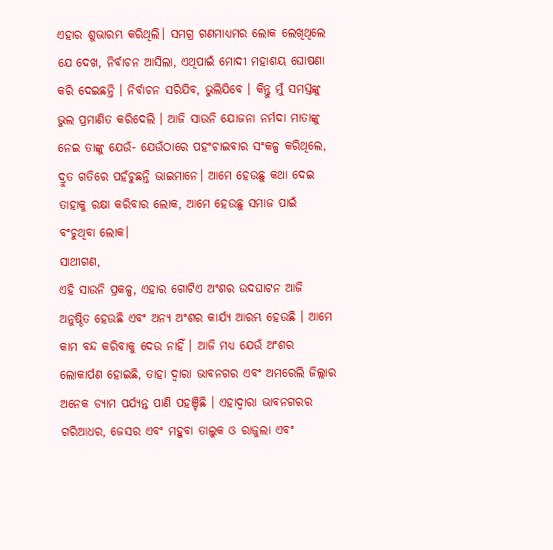ଏହାର ଶୁଭାରମ୍ଭ କରିଥିଲି। ସମଗ୍ର ଗଣମାଧ୍ୟମର ଲୋକ ଲେଖିଥିଲେ ଯେ ଦେଖ, ନିର୍ବାଚନ ଆସିଲା, ଏଥିପାଇଁ ମୋଦୀ ମହାଶୟ ଘୋଷଣା କରି ଦେଇଛନ୍ତି । ନିର୍ବାଚନ ସରିଯିବ, ଭୁଲିଯିବେ । କିନ୍ତୁ ମୁଁ ସମସ୍ତଙ୍କୁ ଭୁଲ ପ୍ରମାଣିତ କରିଦେଲି । ଆଜି ସାଉନି ଯୋଜନା ନର୍ମଦା ମାତାଙ୍କୁ ନେଇ ତାଙ୍କୁ ଯେଉଁ- ଯେଉଁଠାରେ ପହଂଚାଇବାର ସଂକଳ୍ପ କରିଥିଲେ, ଦ୍ରୁତ ଗତିରେ ପହଁଚୁଛନ୍ତି ଭାଇମାନେ। ଆମେ ହେଉଛୁ କଥା ଦେଇ ତାହାକୁ ରକ୍ଷା କରିବାର ଲୋକ, ଆମେ ହେଉଛୁ ସମାଜ ପାଇଁ ବଂଚୁଥିବା ଲୋକ।
ସାଥୀଗଣ,
ଏହି ସାଉନି ପ୍ରକଳ୍ପ, ଏହାର ଗୋଟିଏ ଅଂଶର ଉଦଘାଟନ ଆଜି ଅନୁଷ୍ଠିତ ହେଉଛି ଏବଂ ଅନ୍ୟ ଅଂଶର କାର୍ଯ୍ୟ ଆରମ୍ଭ ହେଉଛି । ଆମେ କାମ ବନ୍ଦ କରିବାକୁ ଦେଉ ନାହିଁ । ଆଜି ମଧ୍ୟ ଯେଉଁ ଅଂଶର ଲୋକାର୍ପଣ ହୋଇଛି, ତାହା ଦ୍ବାରା ଭାବନଗର ଏବଂ ଅମରେଲି ଜିଲ୍ଲାର ଅନେକ ଡ୍ୟାମ ପର୍ଯ୍ୟନ୍ତ ପାଣି ପହଞ୍ଚିଛି । ଏହାଦ୍ବାରା ଭାବନଗରର ଗରିଆଧର, ଜେସର ଏବଂ ମହୁବା ତାଲୁକ ଓ ରାଜୁଲା ଏବଂ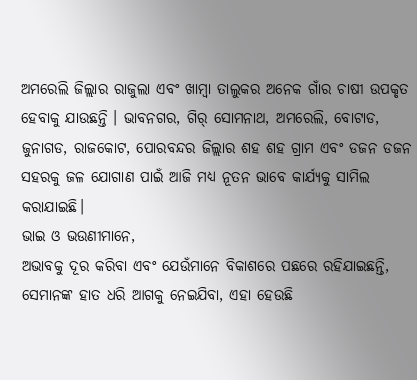ଅମରେଲି ଜିଲ୍ଲାର ରାଜୁଲା ଏବଂ ଖାମ୍ବା ତାଲୁକର ଅନେକ ଗାଁର ଚାଷୀ ଉପକୃତ ହେବାକୁ ଯାଉଛନ୍ତି । ଭାବନଗର, ଗିର୍ ସୋମନାଥ, ଅମରେଲି, ବୋଟାଡ, ଜୁନାଗଡ, ରାଜକୋଟ, ପୋରବନ୍ଦର ଜିଲ୍ଲାର ଶହ ଶହ ଗ୍ରାମ ଏବଂ ଡଜନ ଡଜନ ସହରକୁ ଜଳ ଯୋଗାଣ ପାଇଁ ଆଜି ମଧ୍ୟ ନୂତନ ଭାବେ କାର୍ଯ୍ୟକୁ ସାମିଲ କରାଯାଇଛି।
ଭାଇ ଓ ଭଉଣୀମାନେ,
ଅଭାବକୁ ଦୂର କରିବା ଏବଂ ଯେଉଁମାନେ ବିକାଶରେ ପଛରେ ରହିଯାଇଛନ୍ତି, ସେମାନଙ୍କ ହାତ ଧରି ଆଗକୁ ନେଇଯିବା, ଏହା ହେଉଛି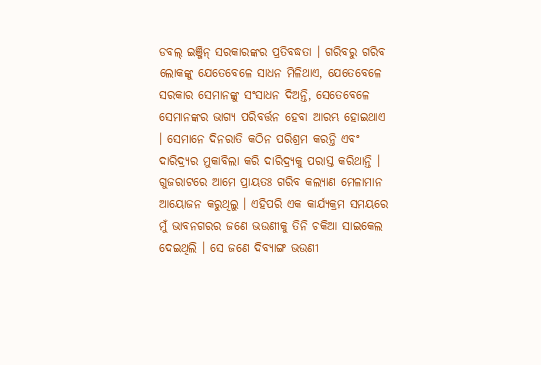ଡବଲ୍ ଇଞ୍ଜିନ୍ ସରକାରଙ୍କର ପ୍ରତିବଦ୍ଧତା । ଗରିବରୁ ଗରିବ ଲୋକଙ୍କୁ ଯେତେବେଳେ ସାଧନ ମିଳିଥାଏ, ଯେତେବେଳେ ସରକାର ସେମାନଙ୍କୁ ସଂସାଧନ ଦିଅନ୍ତି, ସେତେବେଳେ ସେମାନଙ୍କର ଭାଗ୍ୟ ପରିବର୍ତ୍ତନ ହେବା ଆରମ୍ଭ ହୋଇଥାଏ । ସେମାନେ ଦିନରାତି କଠିନ ପରିଶ୍ରମ କରନ୍ତି ଏବଂ ଦାରିଦ୍ର୍ୟର ମୁକାବିଲା କରି ଦାରିଦ୍ର୍ୟକୁ ପରାସ୍ତ କରିଥାନ୍ତି । ଗୁଜରାଟରେ ଆମେ ପ୍ରାୟତଃ ଗରିବ କଲ୍ୟାଣ ମେଳାମାନ ଆୟୋଜନ କରୁଥିଲୁ । ଏହିପରି ଏକ କାର୍ଯ୍ୟକ୍ରମ ସମୟରେ ମୁଁ ଭାବନଗରର ଜଣେ ଭଉଣୀକୁ ତିନି ଚକିଆ ସାଇକେଲ ଦେଇଥିଲି । ସେ ଜଣେ ଦିବ୍ୟାଙ୍ଗ ଭଉଣୀ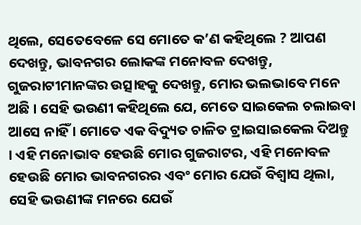ଥିଲେ, ସେତେବେଳେ ସେ ମୋତେ କ’ଣ କହିଥିଲେ ? ଆପଣ ଦେଖନ୍ତୁ, ଭାବନଗର ଲୋକଙ୍କ ମନୋବଳ ଦେଖନ୍ତୁ, ଗୁଜରାଟୀମାନଙ୍କର ଉତ୍ସାହକୁ ଦେଖନ୍ତୁ, ମୋର ଭଲଭାବେ ମନେ ଅଛି । ସେହି ଭଉଣୀ କହିଥିଲେ ଯେ, ମେତେ ସାଇକେଲ ଚଲାଇବା ଆସେ ନାହିଁ । ମୋତେ ଏକ ବିଦ୍ୟୁତ ଚାଳିତ ଟ୍ରାଇସାଇକେଲ ଦିଅନ୍ତୁ । ଏହି ମନୋଭାବ ହେଉଛି ମୋର ଗୁଜରାଟର, ଏହି ମନୋବଳ ହେଉଛି ମୋର ଭାବନଗରର ଏବଂ ମୋର ଯେଉଁ ବିଶ୍ୱାସ ଥିଲା, ସେହି ଭଉଣୀଙ୍କ ମନରେ ଯେଉଁ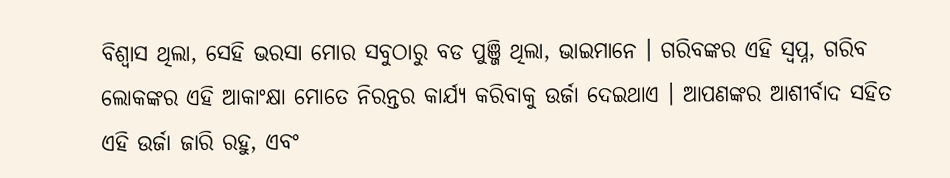ବିଶ୍ବାସ ଥିଲା, ସେହି ଭରସା ମୋର ସବୁଠାରୁ ବଡ ପୁଞ୍ଜି ଥିଲା, ଭାଇମାନେ । ଗରିବଙ୍କର ଏହି ସ୍ୱପ୍ନ, ଗରିବ ଲୋକଙ୍କର ଏହି ଆକାଂକ୍ଷା ମୋତେ ନିରନ୍ତର କାର୍ଯ୍ୟ କରିବାକୁ ଉର୍ଜା ଦେଇଥାଏ । ଆପଣଙ୍କର ଆଶୀର୍ବାଦ ସହିତ ଏହି ଉର୍ଜା ଜାରି ରହୁ, ଏବଂ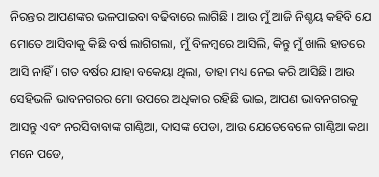ନିରନ୍ତର ଆପଣଙ୍କର ଭଳପାଇବା ବଢିବାରେ ଲାଗିଛି । ଆଉ ମୁଁ ଆଜି ନିଶ୍ଚୟ କହିବି ଯେ ମୋତେ ଆସିବାକୁ କିଛି ବର୍ଷ ଲାଗିଗଲା, ମୁଁ ବିଳମ୍ବରେ ଆସିଲି, କିନ୍ତୁ ମୁଁ ଖାଲି ହାତରେ ଆସି ନାହିଁ । ଗତ ବର୍ଷର ଯାହା ବକେୟା ଥିଲା, ତାହା ମଧ୍ୟ ନେଇ କରି ଆସିଛି। ଆଉ ସେହିଭଳି ଭାବନଗରର ମୋ ଉପରେ ଅଧିକାର ରହିଛି ଭାଇ, ଆପଣ ଭାବନଗରକୁ ଆସନ୍ତୁ ଏବଂ ନରସିବାବାଙ୍କ ଗାଣ୍ଠିଆ, ଦାସଙ୍କ ପେଡା, ଆଉ ଯେତେବେଳେ ଗାଣ୍ଠିଆ କଥା ମନେ ପଡେ,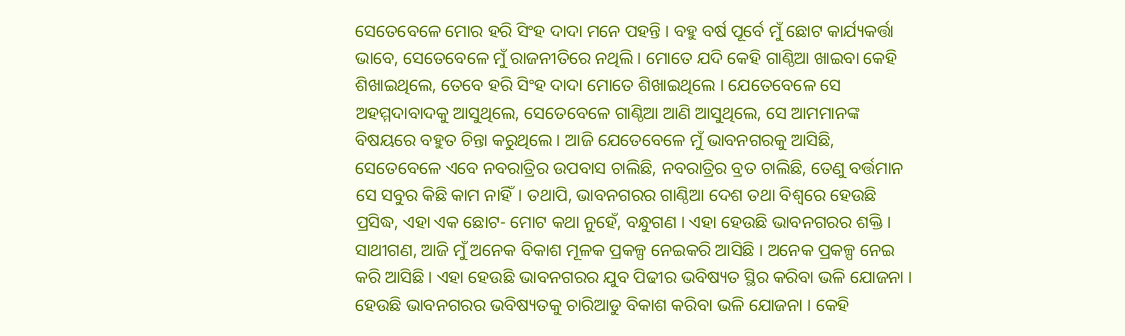ସେତେବେଳେ ମୋର ହରି ସିଂହ ଦାଦା ମନେ ପହନ୍ତି । ବହୁ ବର୍ଷ ପୂର୍ବେ ମୁଁ ଛୋଟ କାର୍ଯ୍ୟକର୍ତ୍ତା ଭାବେ, ସେତେବେଳେ ମୁଁ ରାଜନୀତିରେ ନଥିଲି। ମୋତେ ଯଦି କେହି ଗାଣ୍ଠିଆ ଖାଇବା କେହି ଶିଖାଇଥିଲେ, ତେବେ ହରି ସିଂହ ଦାଦା ମୋତେ ଶିଖାଇଥିଲେ । ଯେତେବେଳେ ସେ ଅହମ୍ମଦାବାଦକୁ ଆସୁଥିଲେ, ସେତେବେଳେ ଗାଣ୍ଠିଆ ଆଣି ଆସୁଥିଲେ, ସେ ଆମମାନଙ୍କ ବିଷୟରେ ବହୁତ ଚିନ୍ତା କରୁଥିଲେ। ଆଜି ଯେତେବେଳେ ମୁଁ ଭାବନଗରକୁ ଆସିଛି, ସେତେବେଳେ ଏବେ ନବରାତ୍ରିର ଉପବାସ ଚାଲିଛି, ନବରାତ୍ରିର ବ୍ରତ ଚାଲିଛି, ତେଣୁ ବର୍ତ୍ତମାନ ସେ ସବୁର କିଛି କାମ ନାହିଁ। ତଥାପି, ଭାବନଗରର ଗାଣ୍ଠିଆ ଦେଶ ତଥା ବିଶ୍ବରେ ହେଉଛି ପ୍ରସିଦ୍ଧ, ଏହା ଏକ ଛୋଟ- ମୋଟ କଥା ନୁହେଁ, ବନ୍ଧୁଗଣ । ଏହା ହେଉଛି ଭାବନଗରର ଶକ୍ତି । ସାଥୀଗଣ, ଆଜି ମୁଁ ଅନେକ ବିକାଶ ମୂଳକ ପ୍ରକଳ୍ପ ନେଇକରି ଆସିଛି । ଅନେକ ପ୍ରକଳ୍ପ ନେଇ କରି ଆସିଛି। ଏହା ହେଉଛି ଭାବନଗରର ଯୁବ ପିଢୀର ଭବିଷ୍ୟତ ସ୍ଥିର କରିବା ଭଳି ଯୋଜନା । ହେଉଛି ଭାବନଗରର ଭବିଷ୍ୟତକୁ ଚାରିଆଡୁ ବିକାଶ କରିବା ଭଳି ଯୋଜନା । କେହି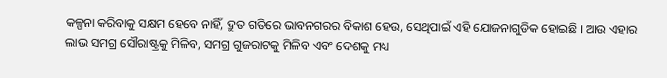କଳ୍ପନା କରିବାକୁ ସକ୍ଷମ ହେବେ ନାହିଁ, ଦ୍ରୁତ ଗତିରେ ଭାବନଗରର ବିକାଶ ହେଉ, ସେଥିପାଇଁ ଏହି ଯୋଜନାଗୁଡିକ ହୋଇଛି । ଆଉ ଏହାର ଲାଭ ସମଗ୍ର ସୌରାଷ୍ଟ୍ରକୁ ମିଳିବ, ସମଗ୍ର ଗୁଜରାଟକୁ ମିଳିବ ଏବଂ ଦେଶକୁ ମଧ୍ୟ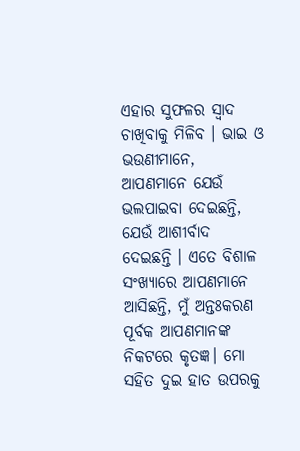ଏହାର ସୁଫଳର ସ୍ୱାଦ ଚାଖିବାକୁ ମିଳିବ । ଭାଇ ଓ ଭଉଣୀମାନେ, ଆପଣମାନେ ଯେଉଁ ଭଲପାଇବା ଦେଇଛନ୍ତି, ଯେଉଁ ଆଶୀର୍ବାଦ ଦେଇଛନ୍ତି । ଏତେ ବିଶାଳ ସଂଖ୍ୟାରେ ଆପଣମାନେ ଆସିଛନ୍ତି, ମୁଁ ଅନ୍ତଃକରଣ ପୂର୍ବକ ଆପଣମାନଙ୍କ ନିକଟରେ କୃତଜ୍ଞ। ମୋ ସହିତ ଦୁଇ ହାତ ଉପରକୁ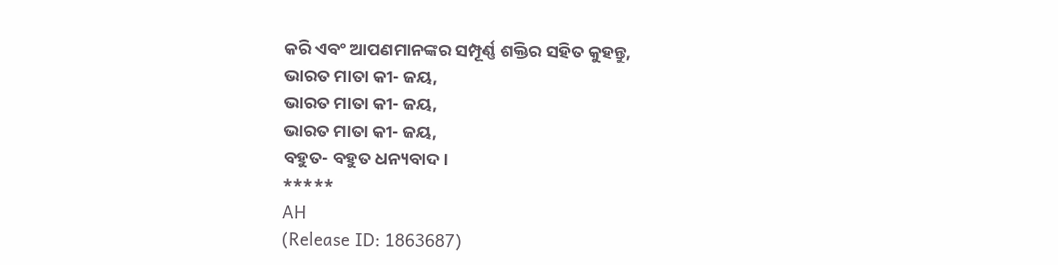କରି ଏବଂ ଆପଣମାନଙ୍କର ସମ୍ପୂର୍ଣ୍ଣ ଶକ୍ତିର ସହିତ କୁହନ୍ତୁ,
ଭାରତ ମାତା କୀ- ଜୟ,
ଭାରତ ମାତା କୀ- ଜୟ,
ଭାରତ ମାତା କୀ- ଜୟ,
ବହୁତ- ବହୁତ ଧନ୍ୟବାଦ।
*****
AH
(Release ID: 1863687)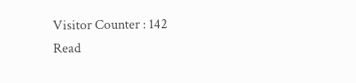Visitor Counter : 142
Read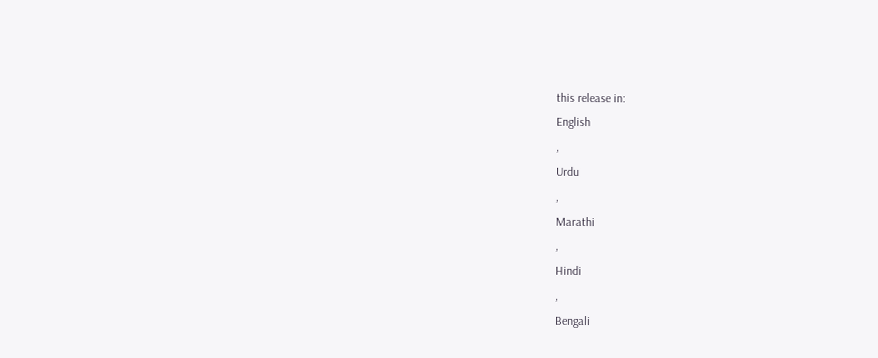this release in:
English
,
Urdu
,
Marathi
,
Hindi
,
Bengali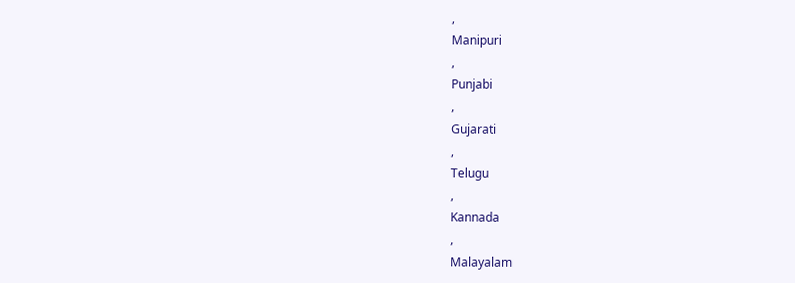,
Manipuri
,
Punjabi
,
Gujarati
,
Telugu
,
Kannada
,
Malayalam